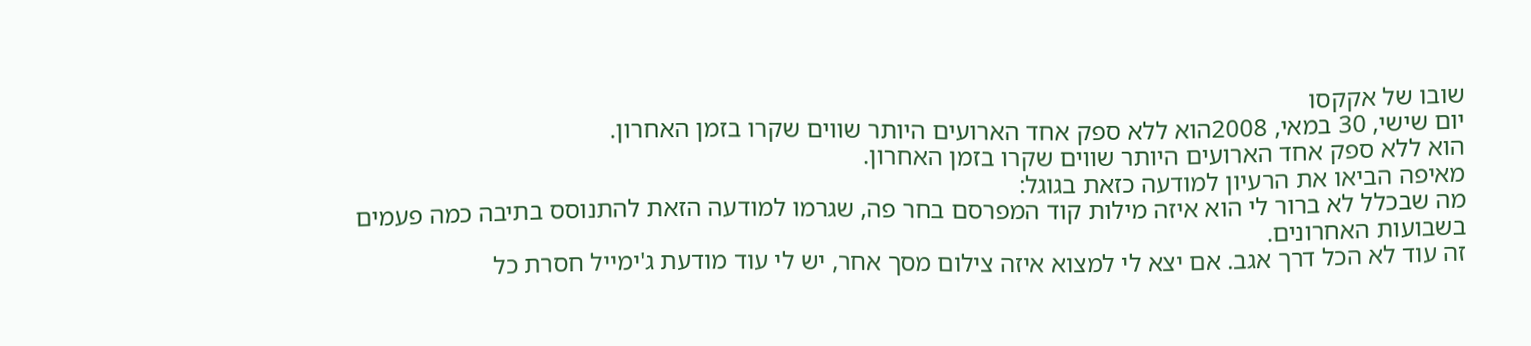שובו של אקקסו
יום שישי, 30 במאי, 2008הוא ללא ספק אחד הארועים היותר שווים שקרו בזמן האחרון.
הוא ללא ספק אחד הארועים היותר שווים שקרו בזמן האחרון.
מאיפה הביאו את הרעיון למודעה כזאת בגוגל:
מה שבכלל לא ברור לי הוא איזה מילות קוד המפרסם בחר פה, שגרמו למודעה הזאת להתנוסס בתיבה כמה פעמים בשבועות האחרונים.
זה עוד לא הכל דרך אגב. אם יצא לי למצוא איזה צילום מסך אחר, יש לי עוד מודעת ג'ימייל חסרת כל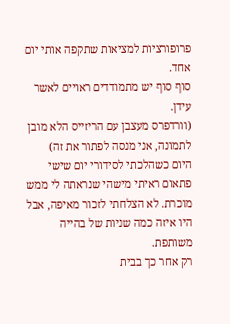פרופורציות למציאות שתקפה אותי יום אחד.
סוף סוף יש מתמודדים ראויים לאשר עידן.
(וורדפרס מעצבן עם הריזייס הלא מובן לתמונה, אני מנסה לפתור את זה)
היום כשהלכתי לסידורי יום שישי פתאום ראיתי מישהי שנראתה לי ממש מוכרת. לא הצלחתי לזכור מאיפה, אבל היו איזה כמה שניות של בהייה משותפת.
רק אחר כך בבית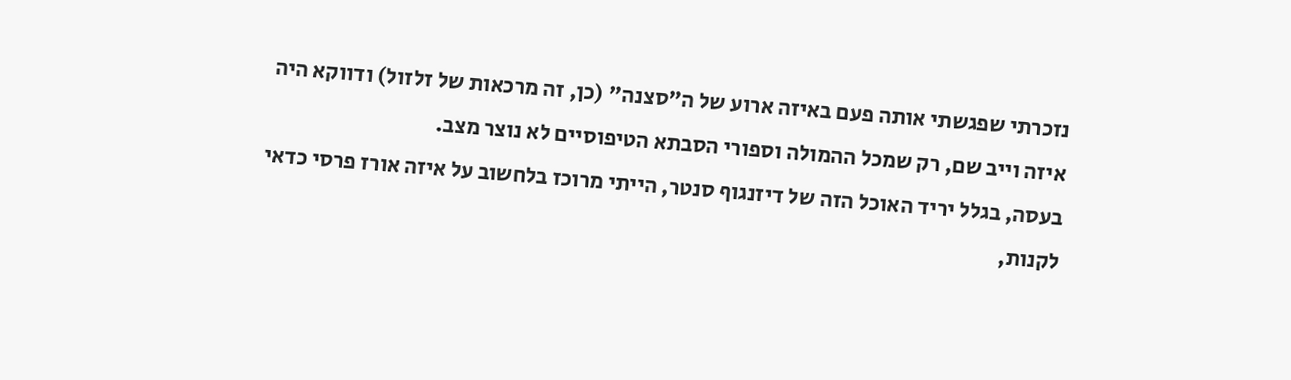נזכרתי שפגשתי אותה פעם באיזה ארוע של ה"סצנה" (כן, זה מרכאות של זלזול) ודווקא היה איזה וייב שם, רק שמכל ההמולה וספורי הסבתא הטיפוסיים לא נוצר מצב.
בעסה, בגלל יריד האוכל הזה של דיזנגוף סנטר, הייתי מרוכז בלחשוב על איזה אורז פרסי כדאי לקנות,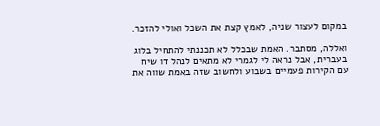במקום לעצור שניה, לאמץ קצת את השכל ואולי להזכר.

ואללה, מסתבר. האמת שבכלל לא תכננתי להתחיל בלוג בעברית, אבל נראה לי לגמרי לא מתאים לנהל דו שיח עם הקירות פעמיים בשבוע ולחשוב שזה באמת שווה את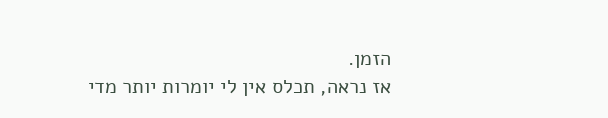הזמן.
אז נראה, תכלס אין לי יומרות יותר מדי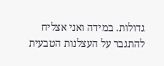גדולות. במידה ואני אצליח להתגבר על העצלנות הטבעית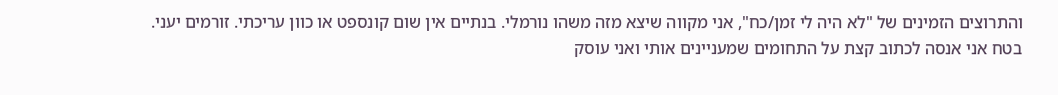והתרוצים הזמינים של "לא היה לי זמן/כח", אני מקווה שיצא מזה משהו נורמלי. בנתיים אין שום קונספט או כוון עריכתי. זורמים יעני.
בטח אני אנסה לכתוב קצת על התחומים שמעניינים אותי ואני עוסק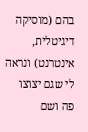בהם (מוסיקה דיגיטלית, אינטרנט) ונראה לי שגם יצוצו פה ושם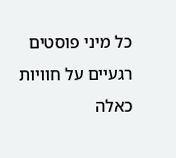כל מיני פוסטים רגעיים על חוויות כאלה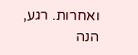ואחרות. רגע, הנה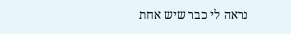נראה לי כבר שיש אחת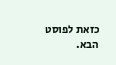כזאת לפוסט הבא.